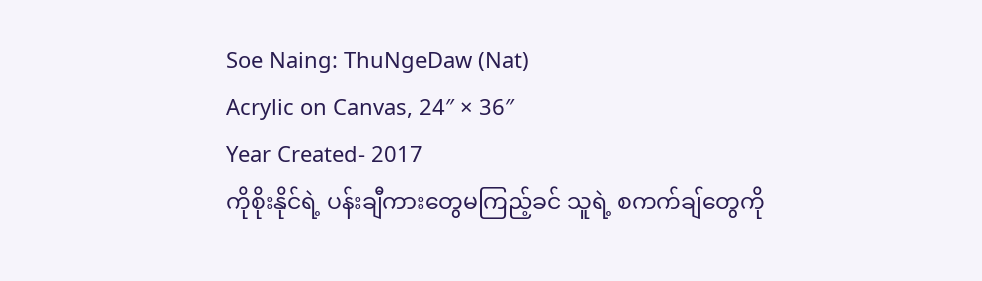Soe Naing: ThuNgeDaw (Nat)
Acrylic on Canvas, 24″ × 36″
Year Created- 2017
ကိုစိုးနိုင်ရဲ့ ပန်းချီကားတွေမကြည့်ခင် သူရဲ့ စကက်ချ်တွေကို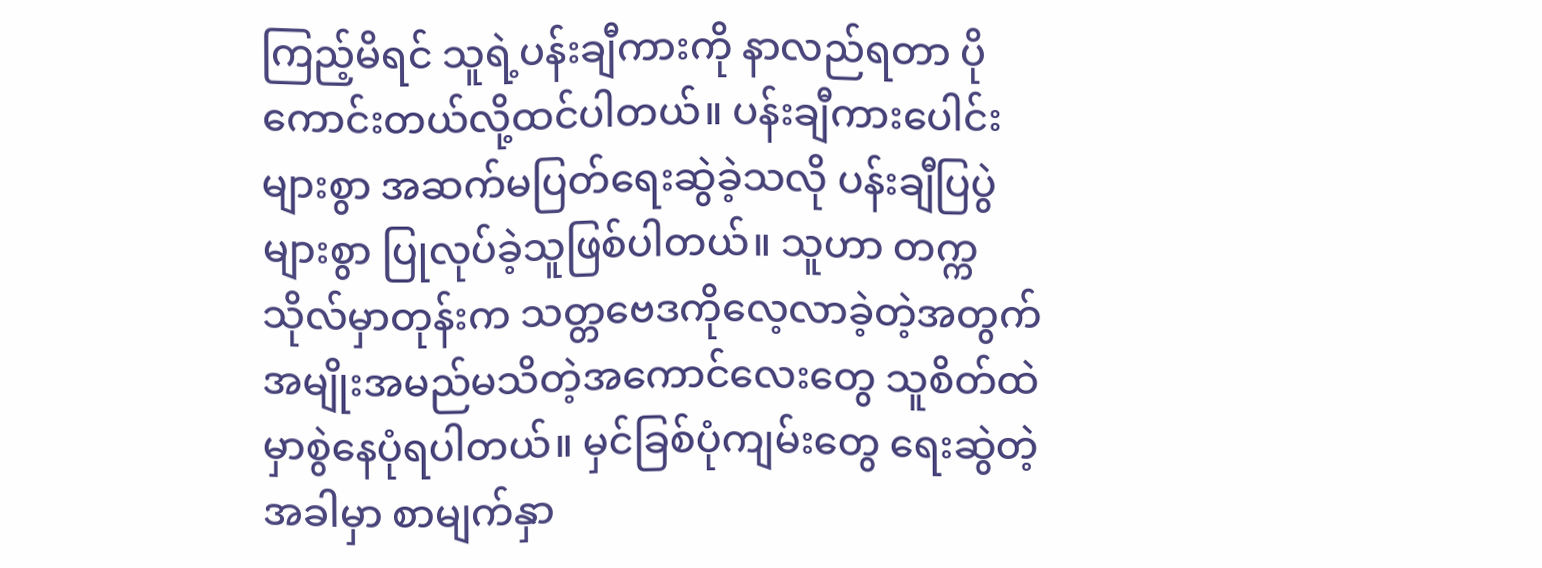ကြည့်မိရင် သူရဲ့ပန်းချီကားကို နာလည်ရတာ ပိုကောင်းတယ်လို့ထင်ပါတယ်။ ပန်းချီကားပေါင်းများစွာ အဆက်မပြတ်ရေးဆွဲခဲ့သလို ပန်းချီပြပွဲများစွာ ပြုလုပ်ခဲ့သူဖြစ်ပါတယ်။ သူဟာ တက္ကသိုလ်မှာတုန်းက သတ္တဗေဒကိုလေ့လာခဲ့တဲ့အတွက် အမျိုးအမည်မသိတဲ့အကောင်လေးတွေ သူစိတ်ထဲမှာစွဲနေပုံရပါတယ်။ မှင်ခြစ်ပုံကျမ်းတွေ ရေးဆွဲတဲ့အခါမှာ စာမျက်နှာ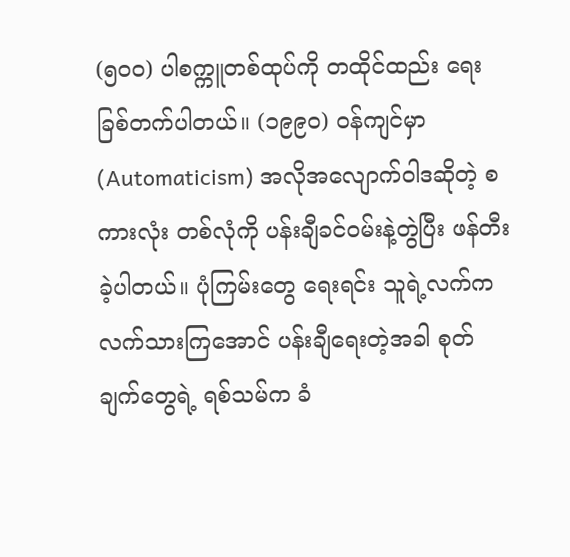(၅၀၀) ပါစက္ကူတစ်ထုပ်ကို တထိုင်ထည်း ရေးခြစ်တက်ပါတယ်။ (၁၉၉၀) ဝန်ကျင်မှာ (Automaticism) အလိုအလျောက်ဝါဒဆိုတဲ့ စကားလုံး တစ်လုံကို ပန်းချီခင်ဝမ်းနဲ့တွဲပြီး ဖန်တီးခဲ့ပါတယ်။ ပုံကြမ်းတွေ ရေးရင်း သူရဲ့လက်က လက်သားကြအောင် ပန်းချီရေးတဲ့အခါ စုတ်ချက်တွေရဲ့ ရစ်သမ်က ခံ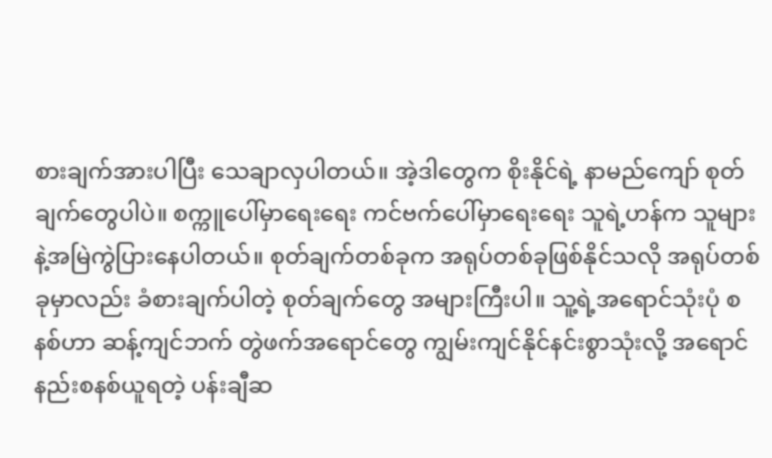စားချက်အားပါပြီး သေချာလှပါတယ်။ အဲ့ဒါတွေက စိုးနိုင်ရဲ့ နာမည်ကျော် စုတ်ချက်တွေပါပဲ။ စက္ကူပေါ်မှာရေးရေး ကင်ဗက်ပေါ်မှာရေးရေး သူရဲ့ဟန်က သူများနဲ့အမြဲကွဲပြားနေပါတယ်။ စုတ်ချက်တစ်ခုက အရုပ်တစ်ခုဖြစ်နိုင်သလို အရုပ်တစ်ခုမှာလည်း ခံစားချက်ပါတဲ့ စုတ်ချက်တွေ အများကြီးပါ။ သူ့ရဲ့အရောင်သုံးပုံ စနစ်ဟာ ဆန့်ကျင်ဘက် တွဲဖက်အရောင်တွေ ကျွမ်းကျင်နိုင်နင်းစွာသုံးလို့ အရောင်နည်းစနစ်ယူရတဲ့ ပန်းချီဆ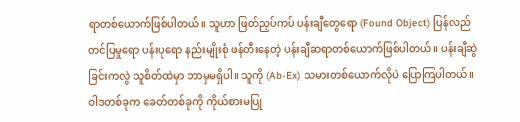ရာတစ်ယောက်ဖြစ်ပါတယ်။ သူဟာ ဖြတ်ညှပ်ကပ် ပန်းချီတွေရော (Found Object) ပြန်လည်တင်ပြမှုရော ပန်းပုရော နည်းမျိုးစုံ ဖန်တီးနေတဲ့ ပန်းချီဆရာတစ်ယောက်ဖြစ်ပါတယ်။ ပန်းချီဆွဲခြင်းကလွဲ သူစိတ်ထဲမှာ ဘာမှမရှိပါ။ သူကို (Ab-Ex) သမားတစ်ယောက်လိုပဲ ပြောကြပါတယ်။ ဝါဒတစ်ခုက ခေတ်တစ်ခုကို ကိုယ်စားမပြု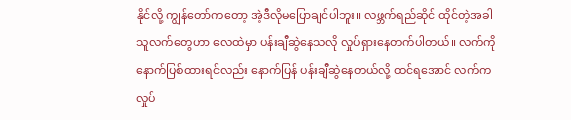နိုင်လို့ ကျွန်တော်ကတော့ အဲ့ဒီလိုမပြောချင်ပါဘူး။ လဖ္ဘက်ရည်ဆိုင် ထိုင်တဲ့အခါ သူလက်တွေဟာ လေထဲမှာ ပန်းချီဆွဲနေသလို လှုပ်ရှားနေတက်ပါတယ်။ လက်ကိုနောက်ပြစ်ထားရင်လည်း နောက်ပြန် ပန်းချီဆွဲနေတယ်လို့ ထင်ရအောင် လက်က လှုပ်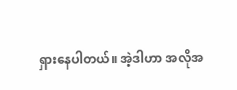ရှားနေပါတယ်။ အဲ့ဒါဟာ အလိုအ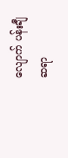လျောက် ပန်းချီဆရာ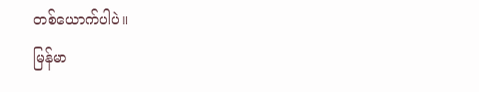တစ်ယောက်ပါပဲ။
မြန်မာ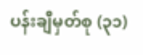ပန်းချီမှတ်စု (၃၁)